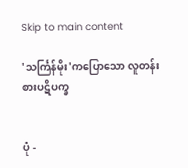Skip to main content

'သင်္ကြန်မိုး'ကပြောသော လူတန်းစားပဋိပက္ခ


ပုံ -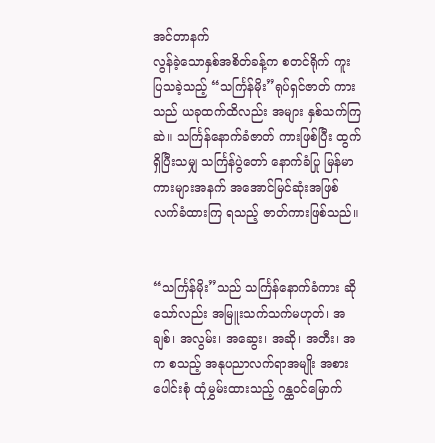အင်တာနက်
လွန်ခဲ့သောနှစ်အစိတ်ခန့်က စတင်ရိုက် ကူး ပြသခဲ့သည့် “သင်္ကြန်မိုး”ရုပ်ရှင်ဇာတ် ကားသည် ယခုထက်ထိလည်း အများ နှစ်သက်ကြဆဲ။ သင်္ကြန်နောက်ခံဇာတ် ကားဖြစ်ပြီး ထွက်ရှိပြီးသမျှ သင်္ကြန်ပွဲတော် နောက်ခံပြု မြန်မာကားများအနက် အအောင်မြင်ဆုံးအဖြစ် လက်ခံထားကြ ရသည့် ဇာတ်ကားဖြစ်သည်။


“သင်္ကြန်မိုး”သည် သင်္ကြန်နောက်ခံကား ဆိုသော်လည်း အမြူးသက်သက်မဟုတ်၊ အချစ်၊ အလွမ်း၊ အဆွေး၊ အဆို၊ အတီး၊ အက စသည့် အနုပညာလက်ရာအမျိုး အစားပေါင်းစုံ ထုံမွှမ်းထားသည့် ဂန္ထဝင်မြောက်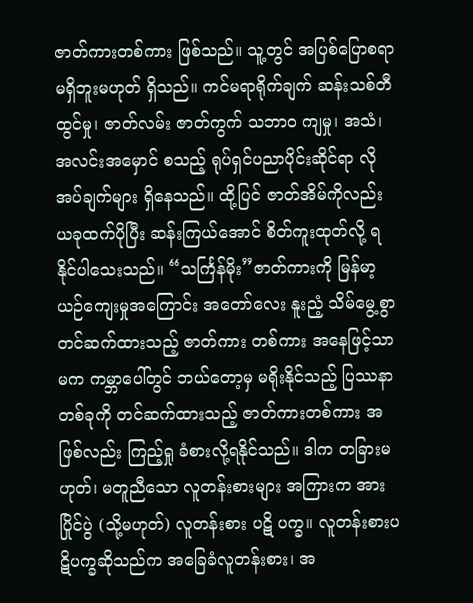ဇာတ်ကားတစ်ကား ဖြစ်သည်။ သူ့တွင် အပြစ်ပြောစရာ မရှိဘူးမဟုတ် ရှိသည်။ ကင်မရာရိုက်ချက် ဆန်းသစ်တီ ထွင်မှု၊ ဇာတ်လမ်း ဇာတ်ကွက် သဘာ၀ ကျမှု၊ အသံ၊ အလင်းအမှောင် စသည့် ရုပ်ရှင်ပညာပိုင်းဆိုင်ရာ လိုအပ်ချက်များ ရှိနေသည်။ ထို့ပြင် ဇာတ်အိမ်ကိုလည်း ယခုထက်ပိုပြီး ဆန်းကြယ်အောင် စိတ်ကူးထုတ်လို့ ရနိုင်ပါသေးသည်။ “သင်္ကြန်မိုး”ဇာတ်ကားကို မြန်မာ့ ယဉ်ကျေးမှုအကြောင်း အတော်လေး နူးညံ့ သိမ်မွေ့စွာ တင်ဆက်ထားသည့် ဇာတ်ကား တစ်ကား အနေဖြင့်သာမက ကမ္ဘာပေါ်တွင် ဘယ်တော့မှ မရိုးနိုင်သည့် ပြဿနာတစ်ခုကို တင်ဆက်ထားသည့် ဇာတ်ကားတစ်ကား အဖြစ်လည်း ကြည့်ရှု ခံစားလို့ရနိုင်သည်။ ဒါက တခြားမဟုတ်၊ မတူညီသော လူတန်းစားများ အကြားက အားပြိုင်ပွဲ (သို့မဟုတ်) လူတန်းစား ပဋိ ပက္ခ။ လူတန်းစားပဋိပက္ခဆိုသည်က အခြေခံလူတန်းစား၊ အ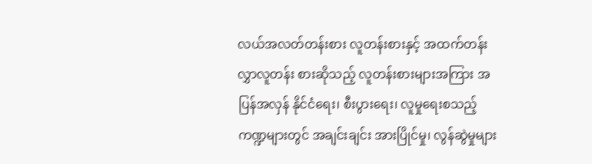လယ်အလတ်တန်းစား လူတန်းစားနှင့် အထက်တန်းလွှာလူတန်း စားဆိုသည့် လူတန်းစားများအကြား အပြန်အလှန် နိုင်ငံရေး၊ စီးပွားရေး၊ လူမှုရေးစသည့် ကဏ္ဍများတွင် အချင်းချင်း အားပြိုင်မှု၊ လွန်ဆွဲမှုများ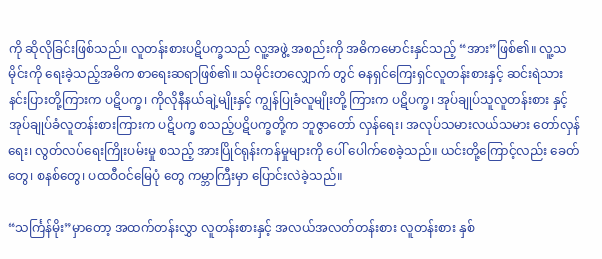ကို ဆိုလိုခြင်းဖြစ်သည်။ လူတန်းစားပဋိပက္ခသည် လူ့အဖွဲ့ အစည်းကို အဓိကမောင်းနှင်သည့် “အား”ဖြစ်၏။ လူ့သမိုင်းကို ရေးခဲ့သည့်အဓိက စာရေးဆရာဖြစ်၏။ သမိုင်းတလျှောက် တွင် ဓနရှင်ကြေးရှင်လူတန်းစားနှင့် ဆင်းရဲသားနင်းပြားတို့ကြားက ပဋိပက္ခ၊ ကိုလိုနီနယ်ချဲ့မျိုးနှင့် ကျွန်ပြုခံလူမျိုးတို့ ကြားက ပဋိပက္ခ၊ အုပ်ချုပ်သူလူတန်းစား နှင့် အုပ်ချုပ်ခံလူတန်းစားကြားက ပဋိပက္ခ စသည့်ပဋိပက္ခတို့က ဘူဇွာတော် လှန်ရေး၊ အလုပ်သမားလယ်သမား တော်လှန်ရေး၊ လွတ်လပ်ရေးကြိုးပမ်းမှု စသည့် အားပြိုင်ရုန်းကန်မှုများကို ပေါ် ပေါက်စေခဲ့သည်။ ယင်းတို့ကြောင့်လည်း ခေတ်တွေ၊ စနစ်တွေ၊ ပထဝီဝင်မြေပုံ တွေ ကမ္ဘာကြီးမှာ ပြောင်းလဲခဲ့သည်။

“သင်္ကြန်မိုး”မှာတော့ အထက်တန်းလွှာ လူတန်းစားနှင့် အလယ်အလတ်တန်းစား လူတန်းစား နှစ်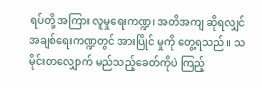ရပ်တို့ အကြား လူမှုရေးကဏ္ဍ၊ အတိအကျ ဆိုရလျှင် အချစ်ရေးကဏ္ဍတွင် အားပြိုင် မှုကို တွေ့ရသည်။ သမိုင်းတလျှောက် မည်သည့်ခေတ်ကိုပဲ ကြည့်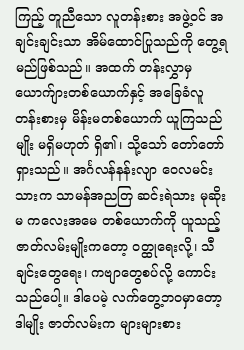ကြည့် တူညီသော လူတန်းစား အဖွဲ့ဝင် အချင်းချင်းသာ အိမ်ထောင်ပြုသည်ကို တွေ့ရမည်ဖြစ်သည်။ အထက် တန်းလွှာမှ ယောက်ျားတစ်ယောက်နှင့် အခြေခံလူတန်းစားမှ မိန်းမတစ်ယောက် ယူကြသည်မျိုး မရှိမဟုတ် ရှိ၏၊ သို့သော် တော်တော်ရှားသည်။ အင်္ဂလန်နန်းလျာ ဝေလမင်းသားက သာမန်အညတြ ဆင်းရဲသား မုဆိုးမ ကလေးအမေ တစ်ယောက်ကို ယူသည့် ဇာတ်လမ်းမျိုးကတော့ ဝတ္ထုရေးလို့၊ သီချင်းတွေရေး၊ ကဗျာတွေစပ်လို့ ကောင်းသည်ပေါ့။ ဒါပေမဲ့ လက်တွေ့ဘဝမှာတော့ ဒါမျိုး ဇာတ်လမ်းက များများစား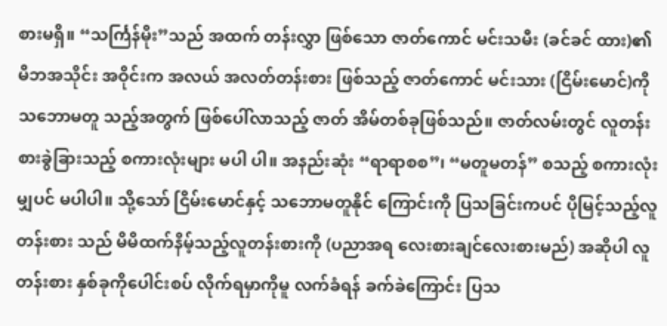စားမရှိ။ “သင်္ကြန်မိုး”သည် အထက် တန်းလွှာ ဖြစ်သော ဇာတ်ကောင် မင်းသမီး (ခင်ခင် ထား)၏ မိဘအသိုင်း အဝိုင်းက အလယ် အလတ်တန်းစား ဖြစ်သည့် ဇာတ်ကောင် မင်းသား (ငြိမ်းမောင်)ကို သဘောမတူ သည့်အတွက် ဖြစ်ပေါ်လာသည့် ဇာတ် အိမ်တစ်ခုဖြစ်သည်။ ဇာတ်လမ်းတွင် လူတန်းစားခွဲခြားသည့် စကားလုံးများ မပါ ပါ။ အနည်းဆုံး “ရာရာစစ”၊ “မတူမတန်” စသည့် စကားလုံးမျှပင် မပါပါ။ သို့သော် ငြိမ်းမောင်နှင့် သဘောမတူနိုင် ကြောင်းကို ပြသခြင်းကပင် ပိုမြင့်သည့်လူတန်းစား သည် မိမိထက်နိမ့်သည့်လူတန်းစားကို (ပညာအရ လေးစားချင်လေးစားမည်) အဆိုပါ လူတန်းစား နှစ်ခုကိုပေါင်းစပ် လိုက်ရမှာကိုမူ လက်ခံရန် ခက်ခဲကြောင်း ပြသ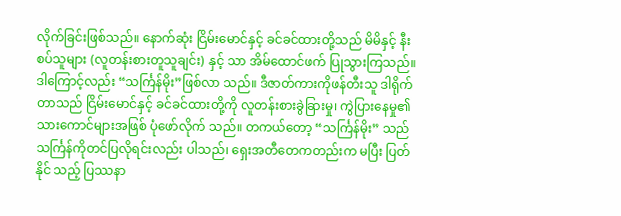လိုက်ခြင်းဖြစ်သည်။ နောက်ဆုံး ငြိမ်းမောင်နှင့် ခင်ခင်ထားတို့သည် မိမိနှင့် နီးစပ်သူများ (လူတန်းစားတူသူချင်း) နှင့် သာ အိမ်ထောင်ဖက် ပြုသွားကြသည်။ ဒါကြောင့်လည်း “သင်္ကြန်မိုး”ဖြစ်လာ သည်။ ဒီဇာတ်ကားကိုဖန်တီးသူ ဒါရိုက်တာသည် ငြိမ်းမောင်နှင့် ခင်ခင်ထားတို့ကို လူတန်းစားခွဲခြားမှု၊ ကွဲပြားနေမှု၏ သားကောင်များအဖြစ် ပုံဖော်လိုက် သည်။ တကယ်တော့ “သင်္ကြန်မိုး” သည် သင်္ကြန်ကိုတင်ပြလိုရင်းလည်း ပါသည်၊ ရှေးအတီတေကတည်းက မပြီး ပြတ်နိုင် သည့် ပြဿနာ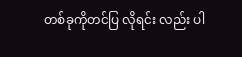တစ်ခုကိုတင်ပြ လိုရင်း လည်း ပါ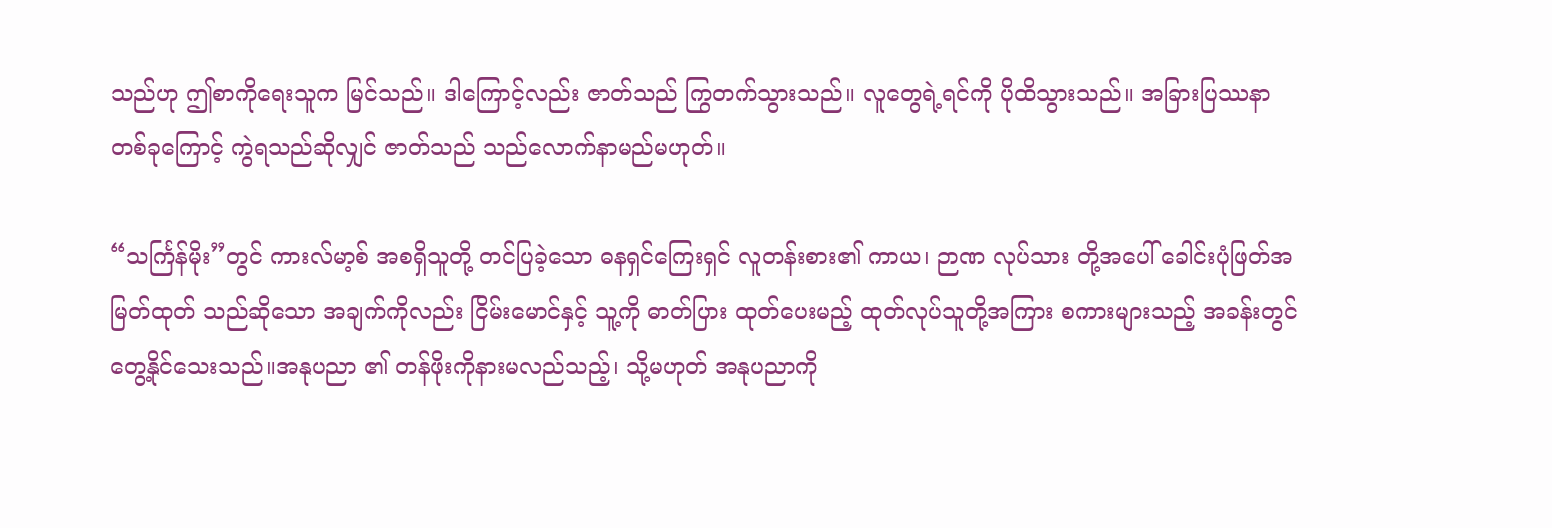သည်ဟု ဤစာကိုရေးသူက မြင်သည်။ ဒါကြောင့်လည်း ဇာတ်သည် ကြွတက်သွားသည်။ လူတွေရဲ့ရင်ကို ပိုထိသွားသည်။ အခြားပြဿနာ တစ်ခုကြောင့် ကွဲရသည်ဆိုလျှင် ဇာတ်သည် သည်လောက်နာမည်မဟုတ်။

“သင်္ကြန်မိုး”တွင် ကားလ်မာ့စ် အစရှိသူတို့ တင်ပြခဲ့သော ဓနရှင်ကြေးရှင် လူတန်းစား၏ ကာယ၊ ဉာဏ လုပ်သား တို့အပေါ် ခေါင်းပုံဖြတ်အမြတ်ထုတ် သည်ဆိုသော အချက်ကိုလည်း ငြိမ်းမောင်နှင့် သူ့ကို ဓာတ်ပြား ထုတ်ပေးမည့် ထုတ်လုပ်သူတို့အကြား စကားများသည့် အခန်းတွင်တွေ့နိုင်သေးသည်။အနုပညာ ၏ တန်ဖိုးကိုနားမလည်သည့်၊ သို့မဟုတ် အနုပညာကို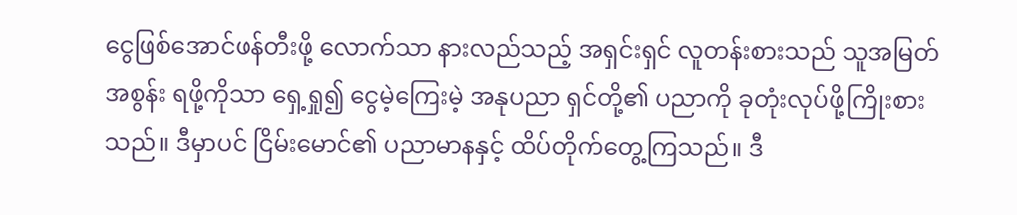ငွေဖြစ်အောင်ဖန်တီးဖို့ လောက်သာ နားလည်သည့် အရှင်းရှင် လူတန်းစားသည် သူအမြတ်အစွန်း ရဖို့ကိုသာ ရှေ့ရှု၍ ငွေမဲ့ကြေးမဲ့ အနုပညာ ရှင်တို့၏ ပညာကို ခုတုံးလုပ်ဖို့ကြိုးစား သည်။ ဒီမှာပင် ငြိမ်းမောင်၏ ပညာမာနနှင့် ထိပ်တိုက်တွေ့ကြသည်။ ဒီ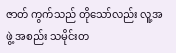ဇာတ် ကွက်သည် တိုသော်လည်း လူ့အဖွဲ့ အစည်း သမိုင်းတ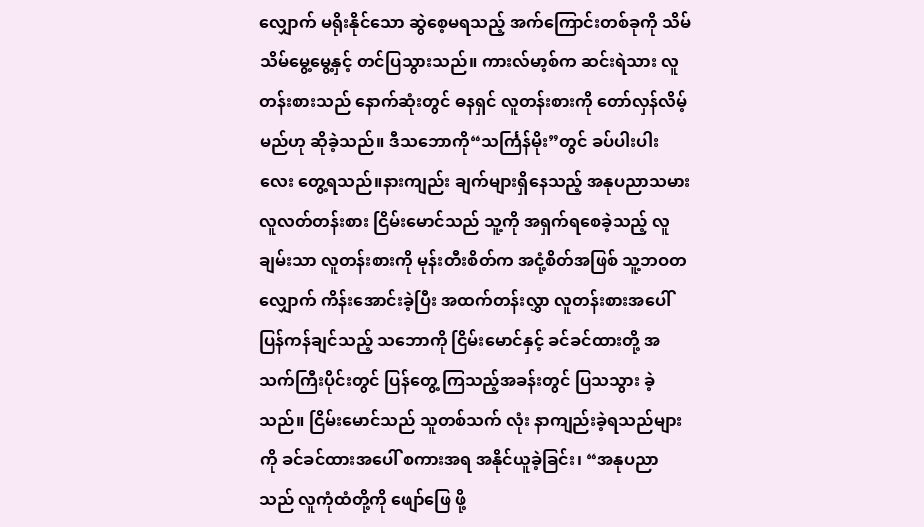လျှောက် မရိုးနိုင်သော ဆွဲစေ့မရသည့် အက်ကြောင်းတစ်ခုကို သိမ်သိမ်မွေ့မွေ့နှင့် တင်ပြသွားသည်။ ကားလ်မာ့စ်က ဆင်းရဲသား လူတန်းစားသည် နောက်ဆုံးတွင် ဓနရှင် လူတန်းစားကို တော်လှန်လိမ့်မည်ဟု ဆိုခဲ့သည်။ ဒီသဘောကို“သင်္ကြန်မိုး”တွင် ခပ်ပါးပါးလေး တွေ့ရသည်။နားကျည်း ချက်များရှိနေသည့် အနုပညာသမား လူလတ်တန်းစား ငြိမ်းမောင်သည် သူ့ကို အရှက်ရစေခဲ့သည့် လူချမ်းသာ လူတန်းစားကို မုန်းတီးစိတ်က အငုံ့စိတ်အဖြစ် သူ့ဘဝတလျှောက် ကိန်းအောင်းခဲ့ပြီး အထက်တန်းလွှာ လူတန်းစားအပေါ် ပြန်ကန်ချင်သည့် သဘောကို ငြိမ်းမောင်နှင့် ခင်ခင်ထားတို့ အသက်ကြီးပိုင်းတွင် ပြန်တွေ့ ကြသည့်အခန်းတွင် ပြသသွား ခဲ့သည်။ ငြိမ်းမောင်သည် သူတစ်သက် လုံး နာကျည်းခဲ့ရသည်များကို ခင်ခင်ထားအပေါ် စကားအရ အနိုင်ယူခဲ့ခြင်း၊ “အနုပညာသည် လူကုံထံတို့ကို ဖျော်ဖြေ ဖို့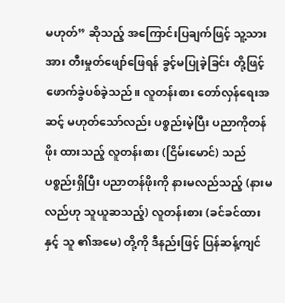မဟုတ်” ဆိုသည့် အကြောင်းပြချက်ဖြင့် သူ့သားအား တီးမှုတ်ဖျော်ဖြေရန် ခွင့်မပြုခဲ့ခြင်း တို့ဖြင့် ဖောက်ခွဲပစ်ခဲ့သည်။ လူတန်းစား တော်လှန်ရေးအဆင့် မဟုတ်သော်လည်း ပစ္စည်းမဲ့ပြီး ပညာကိုတန်ဖိုး ထားသည့် လူတန်းစား (ငြိမ်းမောင်) သည် ပစ္စည်းရှိပြီး ပညာတန်ဖိုးကို နားမလည်သည့် (နားမလည်ဟု သူယူဆသည့်) လူတန်းစား (ခင်ခင်ထားနှင့် သူ ၏အမေ) တို့ကို ဒီနည်းဖြင့် ပြန်ဆန့်ကျင်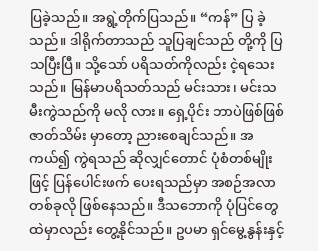ပြခဲ့သည်။ အရွဲ့တိုက်ပြသည်။ “ကန်” ပြ ခဲ့သည်။ ဒါရိုက်တာသည် သူပြချင်သည် တို့ကို ပြသပြီးပြီ။ သို့သော် ပရိသတ်ကိုလည်း ငဲ့ရသေးသည်။ မြန်မာပရိသတ်သည် မင်းသား၊ မင်းသမီးကွဲသည်ကို မလို လား။ ရှေ့ပိုင်း ဘာပဲဖြစ်ဖြစ် ဇာတ်သိမ်း မှာတော့ ညားစေချင်သည်။ အကယ်၍ ကွဲရသည် ဆိုလျှင်တောင် ပုံစံတစ်မျိုးဖြင့် ပြန်ပေါင်းဖက် ပေးရသည်မှာ အစဉ်အလာ တစ်ခုလို ဖြစ်နေသည်။ ဒီသဘောကို ပုံပြင်တွေ ထဲမှာလည်း တွေ့နိုင်သည်။ ဥပမာ ရှင်မွေ့နွန်းနှင့်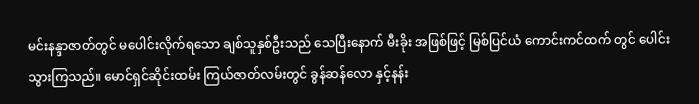မင်းနန္ဒာဇာတ်တွင် မပေါင်းလိုက်ရသော ချစ်သူနှစ်ဦးသည် သေပြီးနောက် မီးခိုး အဖြစ်ဖြင့် မြစ်ပြင်ယံ ကောင်းကင်ထက် တွင် ပေါင်းသွားကြသည်။ မောင်ရှင်ဆိုင်းထမ်း ကြယ်ဇာတ်လမ်းတွင် ခွန်ဆန်လော နှင့်နန်း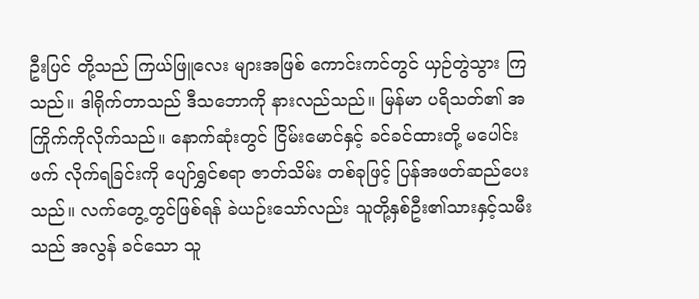ဦးပြင် တို့သည် ကြယ်ဖြူလေး များအဖြစ် ကောင်းကင်တွင် ယှဉ်တွဲသွား ကြသည်။ ဒါရိုက်တာသည် ဒီသဘောကို နားလည်သည်။ မြန်မာ ပရိသတ်၏ အကြိုက်ကိုလိုက်သည်။ နောက်ဆုံးတွင် ငြိမ်းမောင်နှင့် ခင်ခင်ထားတို့ မပေါင်းဖက် လိုက်ရခြင်းကို ပျော်ရွှင်စရာ ဇာတ်သိမ်း တစ်ခုဖြင့် ပြန်အဖတ်ဆည်ပေးသည်။ လက်တွေ့တွင်ဖြစ်ရန် ခဲယဉ်းသော်လည်း သူတို့နှစ်ဦး၏သားနှင့်သမီးသည် အလွန် ခင်သော သူ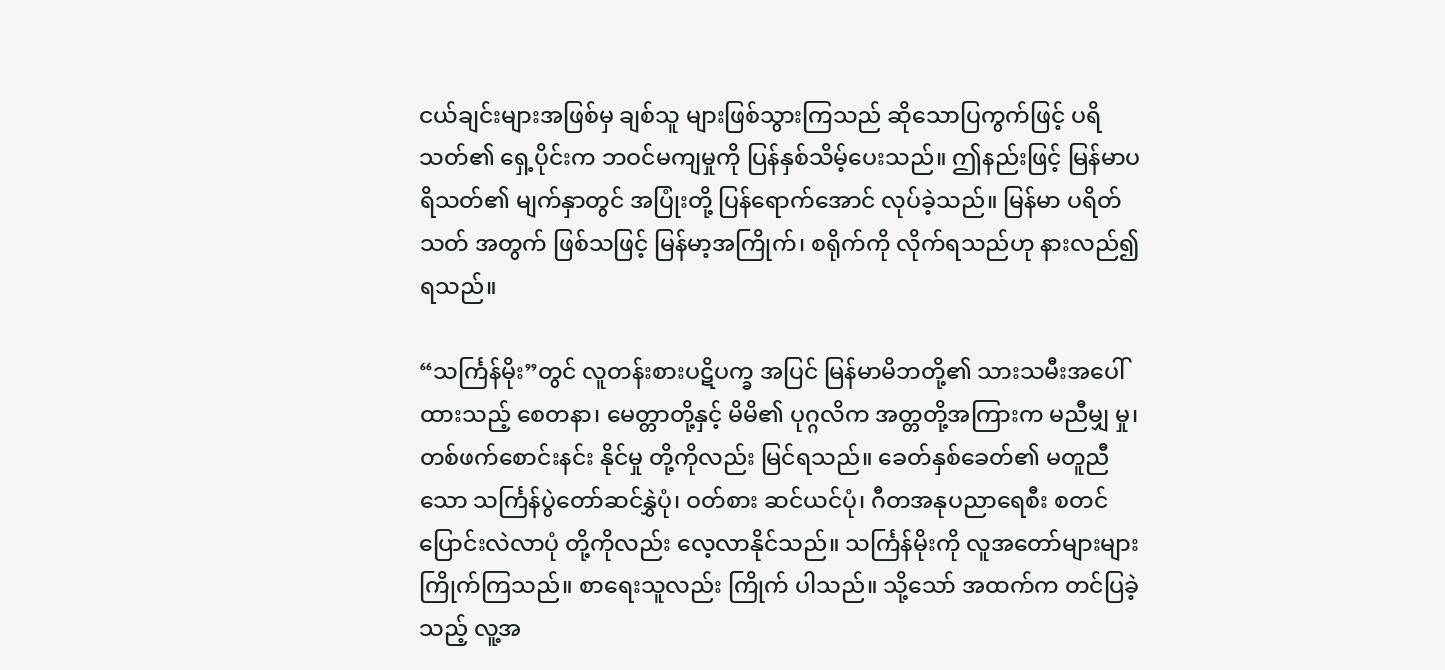ငယ်ချင်းများအဖြစ်မှ ချစ်သူ များဖြစ်သွားကြသည် ဆိုသောပြကွက်ဖြင့် ပရိသတ်၏ ရှေ့ပိုင်းက ဘဝင်မကျမှုကို ပြန်နှစ်သိမ့်ပေးသည်။ ဤနည်းဖြင့် မြန်မာပရိသတ်၏ မျက်နှာတွင် အပြုံးတို့ ပြန်ရောက်အောင် လုပ်ခဲ့သည်။ မြန်မာ ပရိတ်သတ် အတွက် ဖြစ်သဖြင့် မြန်မာ့အကြိုက်၊ စရိုက်ကို လိုက်ရသည်ဟု နားလည်၍ ရသည်။

“သင်္ကြန်မိုး”တွင် လူတန်းစားပဋိပက္ခ အပြင် မြန်မာမိဘတို့၏ သားသမီးအပေါ် ထားသည့် စေတနာ၊ မေတ္တာတို့နှင့် မိမိ၏ ပုဂ္ဂလိက အတ္တတို့အကြားက မညီမျှ မှု၊ တစ်ဖက်စောင်းနင်း နိုင်မှု တို့ကိုလည်း မြင်ရသည်။ ခေတ်နှစ်ခေတ်၏ မတူညီ သော သင်္ကြန်ပွဲတော်ဆင်နွှဲပုံ၊ ဝတ်စား ဆင်ယင်ပုံ၊ ဂီတအနုပညာရေစီး စတင် ပြောင်းလဲလာပုံ တို့ကိုလည်း လေ့လာနိုင်သည်။ သင်္ကြန်မိုးကို လူအတော်များများ ကြိုက်ကြသည်။ စာရေးသူလည်း ကြိုက် ပါသည်။ သို့သော် အထက်က တင်ပြခဲ့သည့် လူ့အ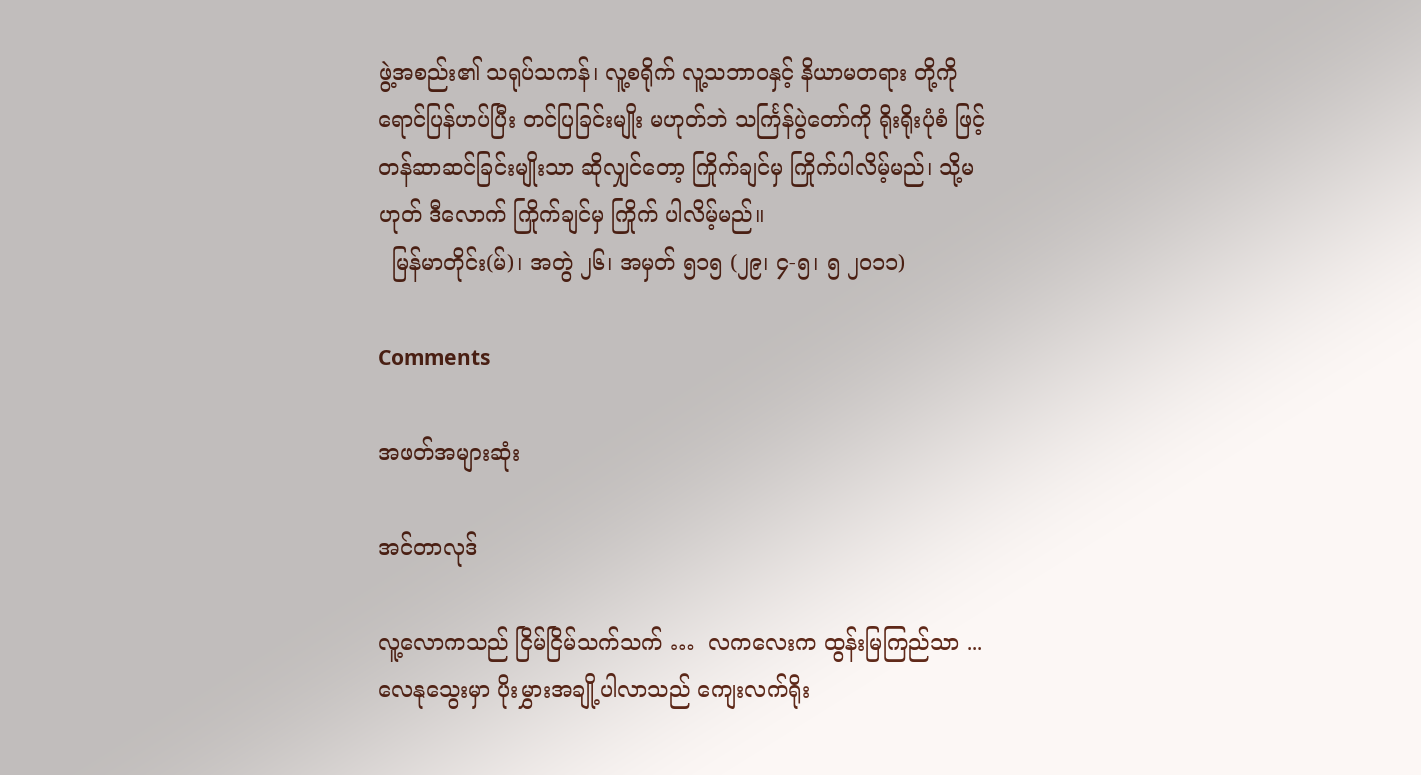ဖွဲ့အစည်း၏ သရုပ်သကန်၊ လူ့စရိုက် လူ့သဘာ၀နှင့် နိယာမတရား တို့ကို ရောင်ပြန်ဟပ်ပြီး တင်ပြခြင်းမျိုး မဟုတ်ဘဲ သင်္ကြန်ပွဲတော်ကို ရိုးရိုးပုံစံ ဖြင့် တန်ဆာဆင်ခြင်းမျိုးသာ ဆိုလျှင်တော့ ကြိုက်ချင်မှ ကြိုက်ပါလိမ့်မည်၊ သို့မဟုတ် ဒီလောက် ကြိုက်ချင်မှ ကြိုက် ပါလိမ့်မည်။
  မြန်မာတိုင်း(မ်)၊ အတွဲ ၂၆၊ အမှတ် ၅၁၅ (၂၉၊ ၄-၅၊ ၅ ၂၀၁၁)

Comments

အဖတ်အများဆုံး

အင်တာလုဒ်

လူ့လောကသည် ငြိမ်ငြိမ်သက်သက် …  လကလေးက ထွန်းမြကြည်သာ ...  လေနုသွေးမှာ ပိုးမွှားအချို့ပါလာသည် ကျေးလက်ရိုး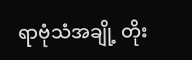ရာဗုံသံအချို့ တိုး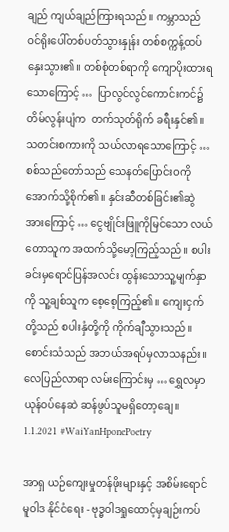ချည် ကျယ်ချည်ကြားရသည်။ ကမ္ဘာသည် ဝင်ရိုးပေါ်တစ်ပတ်သွားနှုန်း တစ်စက္ကန့်ထပ်နှေးသွား၏။ တစ်စုံတစ်ရာကို ကျောပိုးထားရသောကြောင့် …  ပြာလွင်လွင်ကောင်းကင်၌ တိမ်လွန်းပျံက  တက်သုတ်ရိုက် ခရီးနှင်၏။ သတင်းစကားကို သယ်လာရသောကြောင့် …  စစ်သည်တော်သည် သေနတ်ပြောင်းဝကို အောက်သို့စိုက်၏။ နှင်းဆီတစ်ခြင်း၏ဆွဲအားကြောင့် … ငွေဗျိုင်းဖြူကိုမြင်သော လယ်တောသူက အထက်သို့မော့ကြည့်သည်။ စပါးခင်းမှရောင်ပြန်အလင်း ထွန်းသောသူ့မျက်နှာကို သူ့ချစ်သူက စေ့စေ့ကြည့်၏။ ကျေးငှက်တို့သည် စပါးနှံတို့ကို ကိုက်ချီသွားသည်။ စောင်းသံသည် အဘယ်အရပ်မှလာသနည်း။ လေပြည်လာရာ လမ်းကြောင်းမှ … ရွှေလမှာယုန်ဝပ်နေဆဲ ဆန်ဖွပ်သူမရှိတော့ချေ။ 1.1.2021 #WaiYanHponePoetry

အာရှ ယဉ်ကျေးမှုတန်ဖိုးများနှင့် အစိမ်းရောင်မူဝါဒ နိုင်ငံရေး - ဗုဒ္ဓဝါဒရှုထောင့်မှချဉ်းကပ်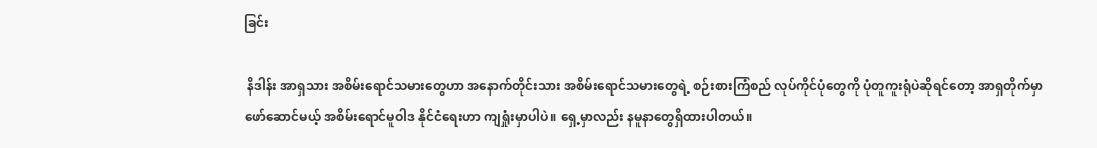ခြင်း

 နိဒါန်း အာရှသား အစိမ်းရောင်သမားတွေဟာ အနောက်တိုင်းသား အစိမ်းရောင်သမားတွေရဲ့ စဉ်းစားကြံစည် လုပ်ကိုင်ပုံတွေကို ပုံတူကူးရုံပဲဆိုရင်တော့ အာရှတိုက်မှာ ဖော်ဆောင်မယ့် အစိမ်းရောင်မူဝါဒ နိုင်ငံရေးဟာ ကျရှုံးမှာပါပဲ။ ရှေ့မှာလည်း နမူနာတွေရှိထားပါတယ်။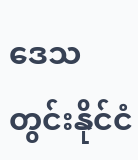ဒေသတွင်းနိုင်ငံ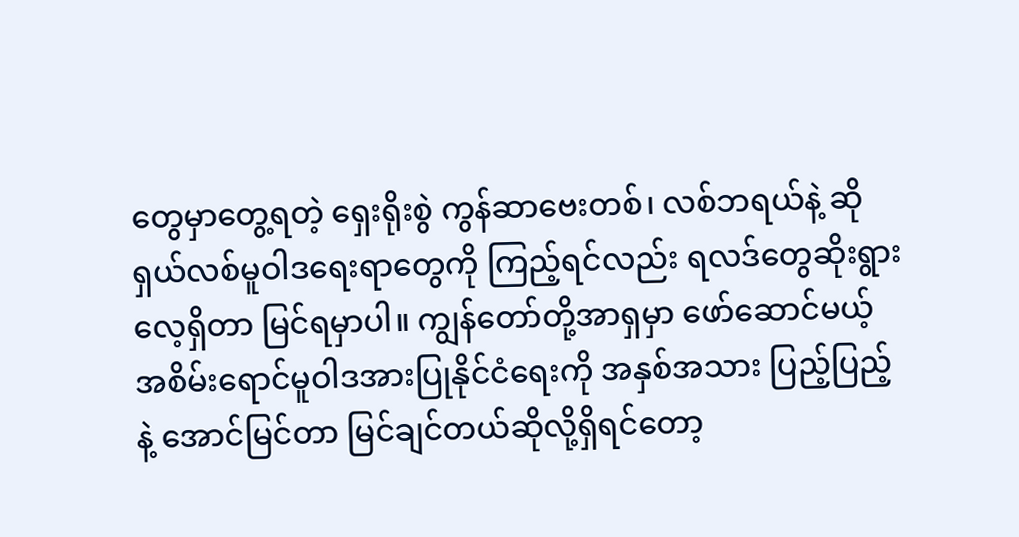တွေမှာတွေ့ရတဲ့ ရှေးရိုးစွဲ ကွန်ဆာဗေးတစ်၊ လစ်ဘရယ်နဲ့ ဆိုရှယ်လစ်မူဝါဒရေးရာတွေကို ကြည့်ရင်လည်း ရလဒ်တွေဆိုးရွားလေ့ရှိတာ မြင်ရမှာပါ။ ကျွန်တော်တို့အာရှမှာ ဖော်ဆောင်မယ့် အစိမ်းရောင်မူဝါဒအားပြုနိုင်ငံရေးကို အနှစ်အသား ပြည့်ပြည့်နဲ့ အောင်မြင်တာ မြင်ချင်တယ်ဆိုလို့ရှိရင်တော့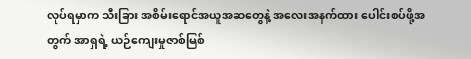လုပ်ရမှာက သီးခြား အစိမ်းရောင်အယူအဆတွေနဲ့ အလေးအနက်ထား ပေါင်းစပ်ဖို့အတွက် အာရှရဲ့ ယဉ်ကျေးမှုဇာစ်မြစ်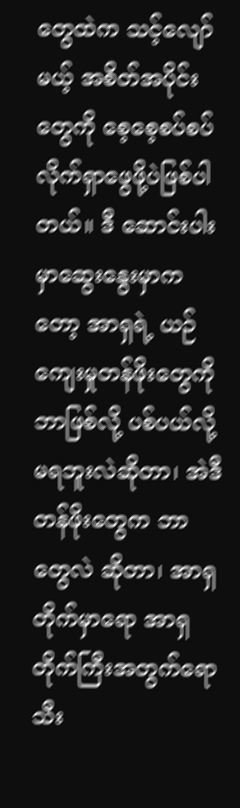တွေထဲက သင့်လျော်မယ့် အစိတ်အပိုင်းတွေကို စေ့စေ့စပ်စပ် လိုက်ရှာဖွေဖို့ပဲဖြစ်ပါတယ်။ ဒီ ဆောင်းပါးမှာဆွေးနွေးမှာကတော့ အာရှရဲ့ ယဉ်ကျေးမှုတန်ဖိုးတွေကို ဘာဖြစ်လို့ ပစ်ပယ်လို့မရဘူးလဲဆိုတာ၊ အဲဒီ တန်ဖိုးတွေက ဘာတွေလဲ ဆိုတာ၊ အာရှတိုက်မှာရော အာရှတိုက်ကြီးအတွက်ရော သီး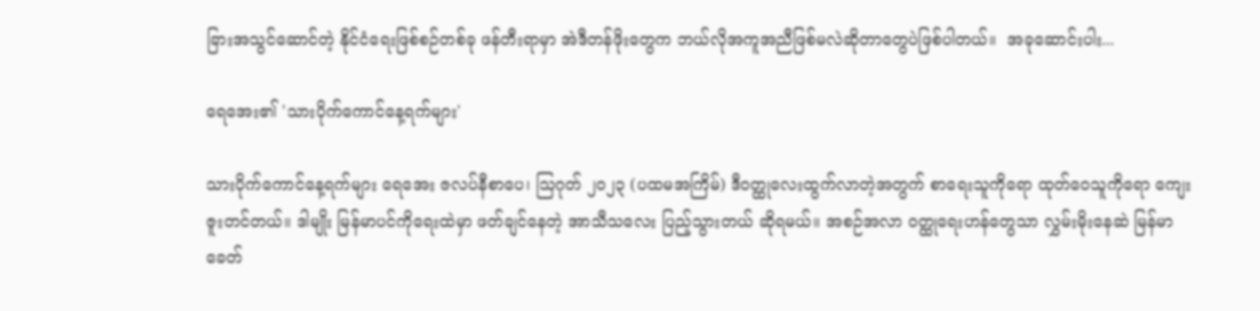ခြားအသွင်ဆောင်တဲ့ နိုင်ငံရေးဖြစ်စဉ်တစ်ခု ဖန်တီးရာမှာ အဲဒီတန်ဖိုးတွေက ဘယ်လိုအကူအညီဖြစ်မလဲဆိုတာတွေပဲဖြစ်ပါတယ်။  အခုဆောင်းပါး...

ရေအေး၏ 'သားပိုက်ကောင်နေ့ရက်များ'

သားပိုက်ကောင်နေ့ရက်များ ရေအေး ဇလပ်နီစာပေ၊ ဩဂုတ် ၂၀၂၃ (ပထမအကြိမ်) ဒီဝတ္ထုလေးထွက်လာတဲ့အတွက် စာရေးသူကိုရော ထုတ်ဝေသူကိုရော ကျေးဇူးတင်တယ်။ ဒါမျိုး မြန်မာပင်ကိုရေးထဲမှာ ဖတ်ချင်နေတဲ့ အာသီသလေး ပြည့်သွားတယ် ဆိုရမယ်။ အစဉ်အလာ ဝတ္ထုရေးဟန်တွေသာ လွှမ်းမိုးနေဆဲ မြန်မာခေတ်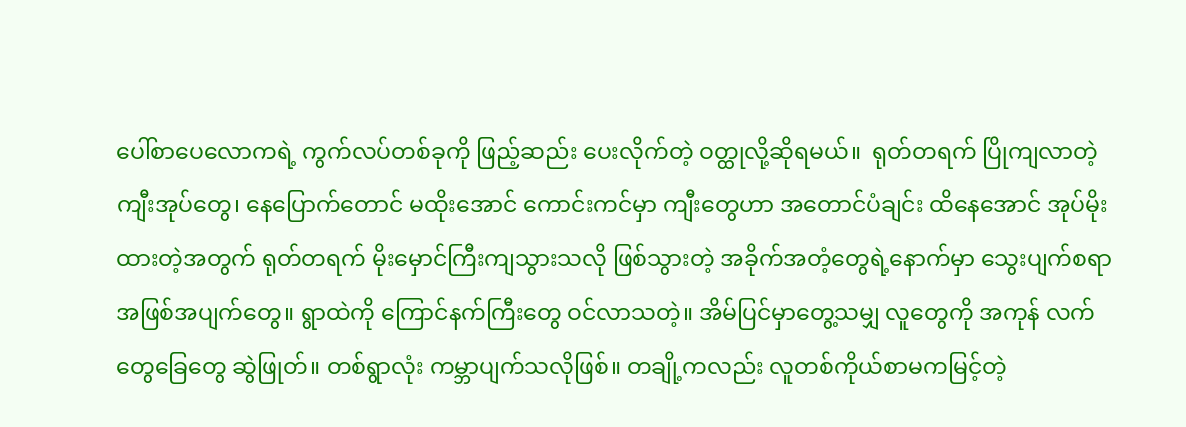ပေါ်စာပေလောကရဲ့ ကွက်လပ်တစ်ခုကို ဖြည့်ဆည်း ပေးလိုက်တဲ့ ဝတ္ထုလို့ဆိုရမယ်။  ရုတ်တရက် ပြိုကျလာတဲ့ကျီးအုပ်တွေ၊ နေပြောက်တောင် မထိုးအောင် ကောင်းကင်မှာ ကျီးတွေဟာ အတောင်ပံချင်း ထိနေအောင် အုပ်မိုးထားတဲ့အတွက် ရုတ်တရက် မိုးမှောင်ကြီးကျသွားသလို ဖြစ်သွားတဲ့ အခိုက်အတံ့တွေရဲ့နောက်မှာ သွေးပျက်စရာ အဖြစ်အပျက်တွေ။ ရွာထဲကို ကြောင်နက်ကြီးတွေ ဝင်လာသတဲ့။ အိမ်ပြင်မှာတွေ့သမျှ လူတွေကို အကုန် လက်တွေခြေတွေ ဆွဲဖြုတ်။ တစ်ရွာလုံး ကမ္ဘာပျက်သလိုဖြစ်။ တချို့ကလည်း လူတစ်ကိုယ်စာမကမြင့်တဲ့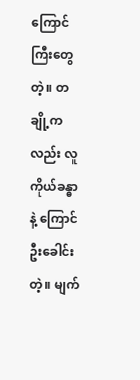ကြောင်ကြီးတွေတဲ့။ တချို့ကလည်း လူကိုယ်ခန္ဓာနဲ့ ကြောင်ဦးခေါင်းတဲ့။ မျက်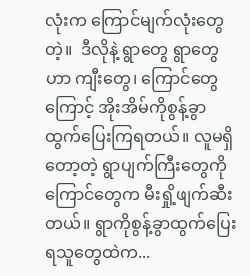လုံးက ကြောင်မျက်လုံးတွေတဲ့။  ဒီလိုနဲ့ ရွာတွေ ရွာတွေဟာ ကျီးတွေ၊ ကြောင်တွေကြောင့် အိုးအိမ်ကိုစွန့်ခွာထွက်ပြေးကြရတယ်။ လူမရှိတော့တဲ့ ရွာပျက်ကြီးတွေကို ကြောင်တွေက မီးရှို့ဖျက်ဆီးတယ်။ ရွာကိုစွန့်ခွာထွက်ပြေးရသူတွေထဲက...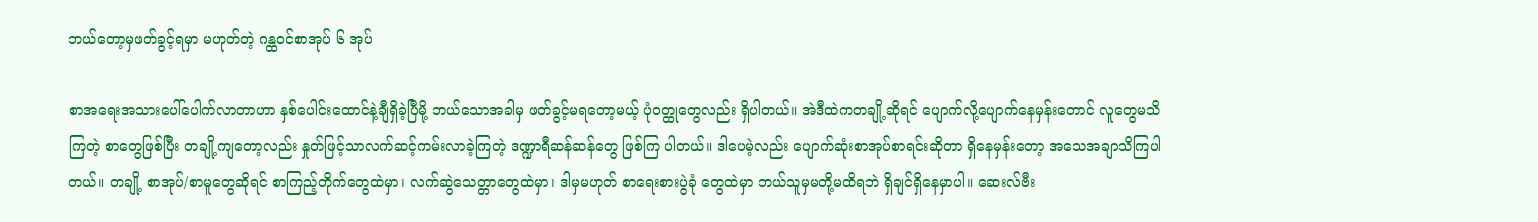ဘယ်တော့မှဖတ်ခွင့်ရမှာ မဟုတ်တဲ့ ဂန္ထဝင်စာအုပ် ၆ အုပ်

စာအရေးအသားပေါ်ပေါက်လာတာဟာ နှစ်ပေါင်းထောင်နဲ့ချီရှိခဲ့ပြီမို့ ဘယ်သောအခါမှ ဖတ်ခွင့်မရတော့မယ့် ပုံဝတ္ထုတွေလည်း ရှိပါတယ်။ အဲဒီထဲကတချို့ဆိုရင် ပျောက်လို့ပျောက်နေမှန်းတောင် လူတွေမသိကြတဲ့ စာတွေဖြစ်ပြီး တချို့ကျတော့လည်း နှုတ်ဖြင့်သာလက်ဆင့်ကမ်းလာခဲ့ကြတဲ့ ဒဏ္ဍာရီဆန်ဆန်တွေ ဖြစ်ကြ ပါတယ်။ ဒါပေမဲ့လည်း ပျောက်ဆုံးစာအုပ်စာရင်းဆိုတာ ရှိနေမှန်းတော့ အသေအချာသိကြပါတယ်။ တချို့ စာအုပ်/စာမူတွေဆိုရင် စာကြည့်တိုက်တွေထဲမှာ၊ လက်ဆွဲသေတ္တာတွေထဲမှာ၊ ဒါမှမဟုတ် စာရေးစားပွဲခုံ တွေထဲမှာ ဘယ်သူမှမတို့မထိရဘဲ ရှိချင်ရှိနေမှာပါ။ ဆေးလ်ဗီး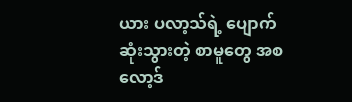ယား ပလာ့သ်ရဲ့ ပျောက်ဆုံးသွားတဲ့ စာမူတွေ အစ လော့ဒ်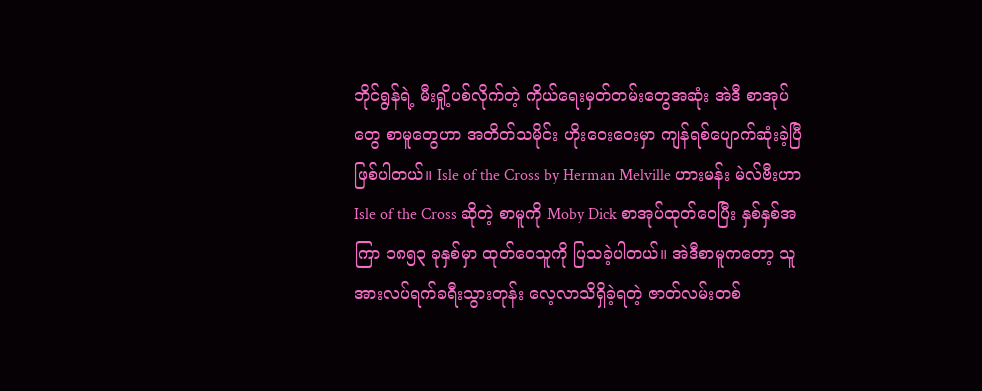ဘိုင်ရွန်ရဲ့ မီးရှို့ပစ်လိုက်တဲ့ ကိုယ်ရေးမှတ်တမ်းတွေအဆုံး အဲဒီ စာအုပ်တွေ စာမူတွေဟာ အတိတ်သမိုင်း ဟိုးဝေးဝေးမှာ ကျန်ရစ်ပျောက်ဆုံးခဲ့ပြီဖြစ်ပါတယ်။ Isle of the Cross by Herman Melville ဟားမန်း မဲလ်ဗီးဟာ Isle of the Cross ဆိုတဲ့ စာမူကို Moby Dick စာအုပ်ထုတ်ဝေပြီး နှစ်နှစ်အကြာ ၁၈၅၃ ခုနှစ်မှာ ထုတ်ဝေသူကို ပြသခဲ့ပါတယ်။ အဲဒီစာမူကတော့ သူအားလပ်ရက်ခရီးသွားတုန်း လေ့လာသိရှိခဲ့ရတဲ့ ဇာတ်လမ်းတစ်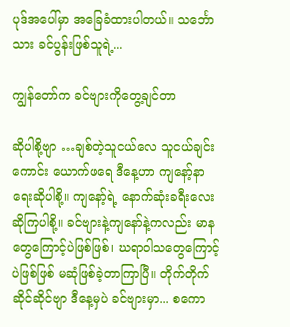ပုဒ်အပေါ်မှာ အခြေခံထားပါတယ်။ သင်္ဘောသား ခင်ပွန်းဖြစ်သူရဲ့...

ကျွန်တော်က ခင်ဗျားကိုတွေ့ချင်တာ

ဆိုပါစို့ဗျာ …ချစ်တဲ့သူငယ်လေ သူငယ်ချင်းကောင်း ယောက်ဖရေ ဒီနေ့ဟာ ကျနော့်နာရေးဆိုပါစို့။ ကျနော့်ရဲ့ နောက်ဆုံးခရီးလေးဆိုကြပါစို့။ ခင်ဗျားနဲ့ကျနော်နဲ့ကလည်း မာနတွေကြောင့်ပဲဖြစ်ဖြစ်၊ ဃရာဝါသတွေကြောင့်ပဲဖြစ်ဖြစ် မဆုံဖြစ်ခဲ့တာကြာပြီ။ တိုက်တိုက်ဆိုင်ဆိုင်ဗျာ ဒီနေ့မှပဲ ခင်ဗျားမှာ... စကော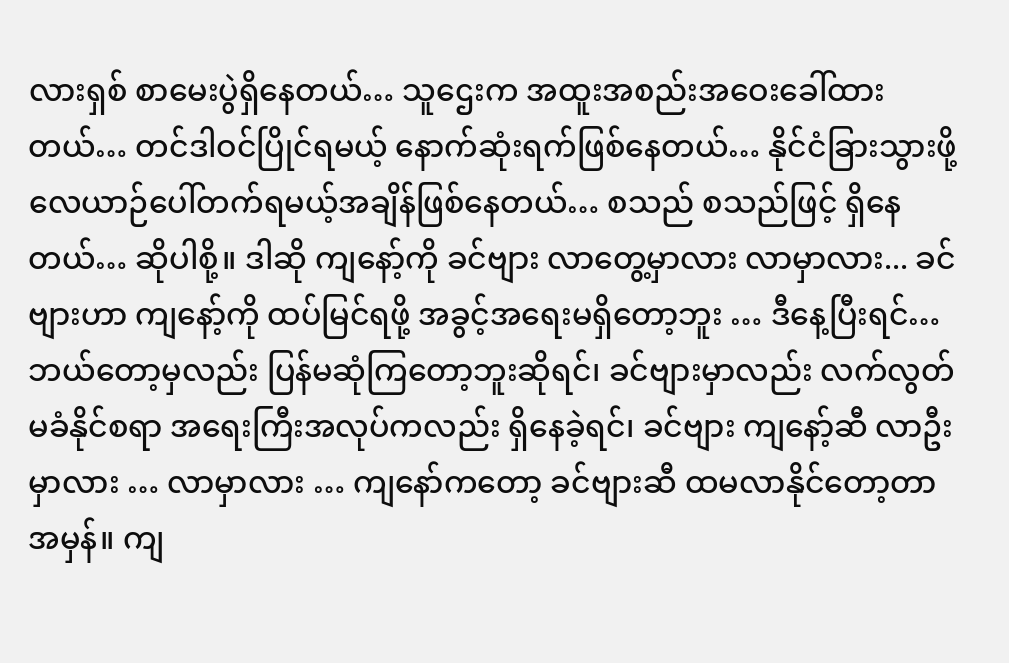လားရှစ် စာမေးပွဲရှိနေတယ်… သူဌေးက အထူးအစည်းအဝေးခေါ်ထားတယ်… တင်ဒါဝင်ပြိုင်ရမယ့် နောက်ဆုံးရက်ဖြစ်နေတယ်… နိုင်ငံခြားသွားဖို့ လေယာဉ်ပေါ်တက်ရမယ့်အချိန်ဖြစ်နေတယ်… စသည် စသည်ဖြင့် ရှိနေတယ်… ဆိုပါစို့။ ဒါဆို ကျနော့်ကို ခင်ဗျား လာတွေ့မှာလား လာမှာလား... ခင်ဗျားဟာ ကျနော့်ကို ထပ်မြင်ရဖို့ အခွင့်အရေးမရှိတော့ဘူး … ဒီနေ့ပြီးရင်… ဘယ်တော့မှလည်း ပြန်မဆုံကြတော့ဘူးဆိုရင်၊ ခင်ဗျားမှာလည်း လက်လွတ်မခံနိုင်စရာ အရေးကြီးအလုပ်ကလည်း ရှိနေခဲ့ရင်၊ ခင်ဗျား ကျနော့်ဆီ လာဦးမှာလား … လာမှာလား … ကျနော်ကတော့ ခင်ဗျားဆီ ထမလာနိုင်တော့တာအမှန်။ ကျ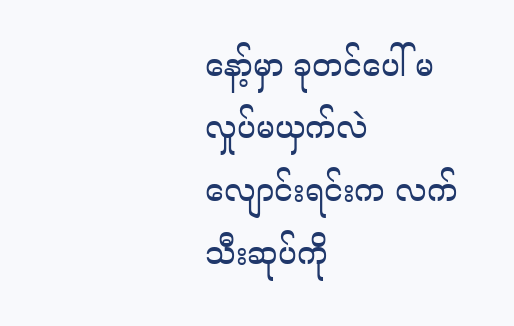နော့်မှာ ခုတင်ပေါ် မလှုပ်မယှက်လဲလျောင်းရင်းက လက်သီးဆုပ်ကို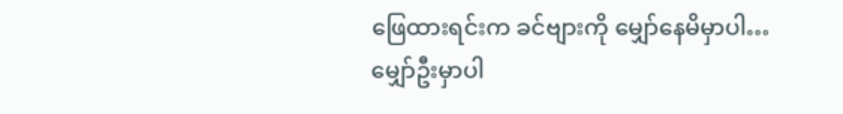ဖြေထားရင်းက ခင်ဗျားကို မျှော်နေမိမှာပါ… မျှော်ဦးမှာပါ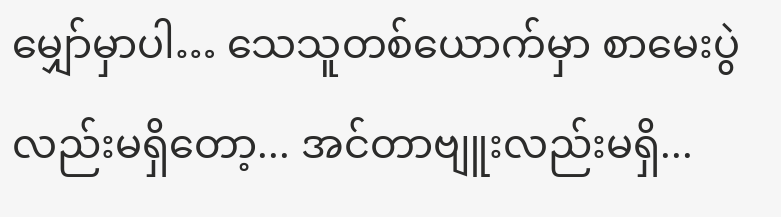မျှော်မှာပါ… သေသူတစ်ယောက်မှာ စာမေးပွဲလည်းမရှိတော့... အင်တာဗျူးလည်းမရှိ...